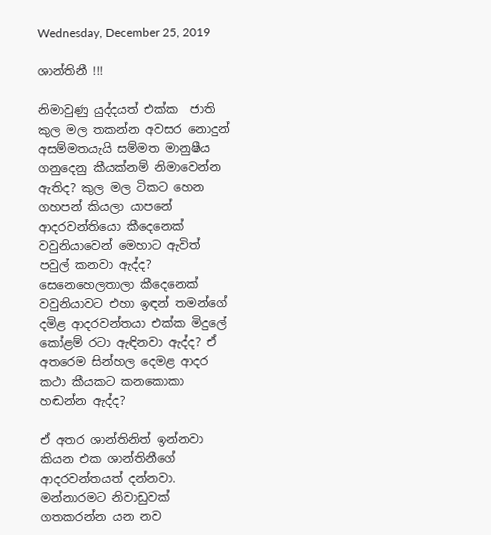Wednesday, December 25, 2019

ශාන්තිනී !!!

නිමාවුණු යුද්දයත් එක්ක  ජාති කුල මල තකන්න අවසර නොදුන් අසම්මතයැයි සම්මත මානුෂීය ගනුදෙනු කීයක්නම් නිමාවෙන්න ඇතිද? කුල මල ටිකට හෙන ගහපන් කියලා යාපනේ ආදරවන්තියො කීදෙනෙක් වවුනියාවෙන් මෙහාට ඇවිත් පවුල් කනවා ඇද්ද? සෙනෙහෙලතාලා කීදෙනෙක් වවුනියාවට එහා ඉඳන් තමන්ගේ දමිළ ආදරවන්තයා එක්ක මිදුලේ කෝළම් රටා ඇඳිනවා ඇද්ද? ඒ අතරෙම සින්හල දෙමළ ආදර කථා කීයකට කනකොකා හඬන්න ඇද්ද?

ඒ අතර ශාන්තිනිත් ඉන්නවා කියන එක ශාන්තිනීගේ ආදරවන්තයත් දන්නවා. මන්නාරමට නිවාඩුවක් ගතකරන්න යන නව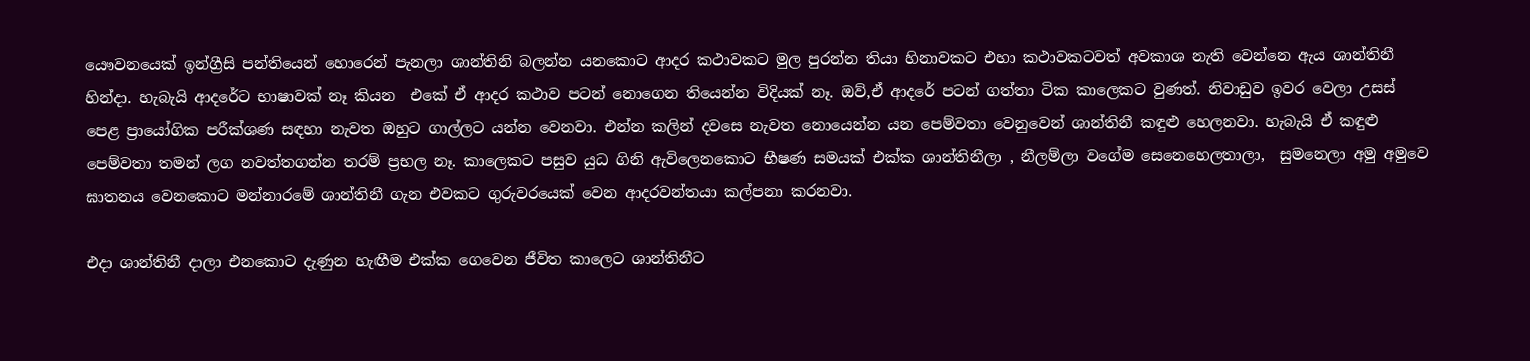යෞවනයෙක් ඉන්ග්‍රීසි පන්තියෙන් හොරෙන් පැනලා ශාන්තිනි බලන්න යනකොට ආදර කථාවකට මුල පුරන්න තියා හිනාවකට එහා කථාවකටවත් අවකාශ නැති වෙන්නෙ ඇය ශාන්තිනී හින්දා. හැබැයි ආදරේට භාෂාවක් නෑ කියන  එකේ ඒ ආදර කථාව පටන් නොගෙන තියෙන්න විදියක් නෑ. ඔව්,ඒ ආදරේ පටන් ගත්තා ටික කාලෙකට වුණත්. නිවාඩුව ඉවර වෙලා උසස් පෙළ ප්‍රායෝගික පරීක්ශණ සඳහා නැවත ඔහුට ගාල්ලට යන්න වෙනවා. එන්න කලින් දවසෙ නැවත නොයෙන්න යන පෙම්වතා වෙනුවෙන් ශාන්තිනී කඳුළු හෙලනවා. හැබැයි ඒ කඳුළු පෙම්වතා තමන් ලග නවත්තගන්න තරම් ප්‍රභල නෑ. කාලෙකට පසුව යුධ ගිනි ඇවිලෙනකොට භීෂණ සමයක් එක්ක ශාන්තිනීලා , නීලම්ලා වගේම සෙනෙහෙලතාලා,  සුමනෙලා අමු අමුවෙ ඝාතනය වෙනකොට මන්නාරමේ ශාන්තිනී ගැන එවකට ගුරුවරයෙක් වෙන ආදරවන්තයා කල්පනා කරනවා.

එදා ශාන්තිනී දාලා එනකොට දැණුන හැඟීම එක්ක ගෙවෙන ජීවිත කාලෙට ශාන්තිනීට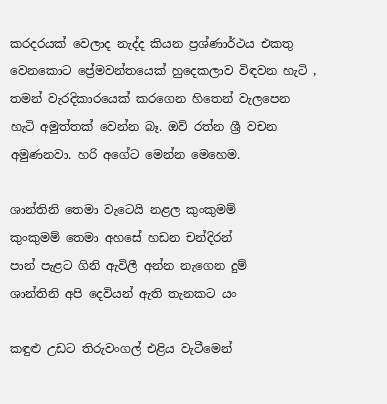කරදරයක් වෙලාද නැද්ද කියන ප්‍රශ්ණාර්ථය එකතු වෙනකොට ප්‍රේමවන්තයෙක් හුදෙකලාව විඳවන හැටි , තමන් වැරදිකාරයෙක් කරගෙන හිතෙන් වැලපෙන හැටි අමුත්තක් වෙන්න බෑ. ඔව් රත්න ශ්‍රී වචන අමුණනවා. හරි අගේට මෙන්න මෙහෙම.

ශාන්තිනි තෙමා වැටෙයි නළල කුංකුමම්
කුංකුමම් තෙමා අහසේ හඩන චන්දිරන්
පාන් පැළට ගිනි ඇවිලී අන්න නැගෙන දුම්
ශාන්තිනි අපි දෙවියන් ඇති තැනකට යං

කඳුළු උඩට තිරුවංගල් එළිය වැටීමෙන්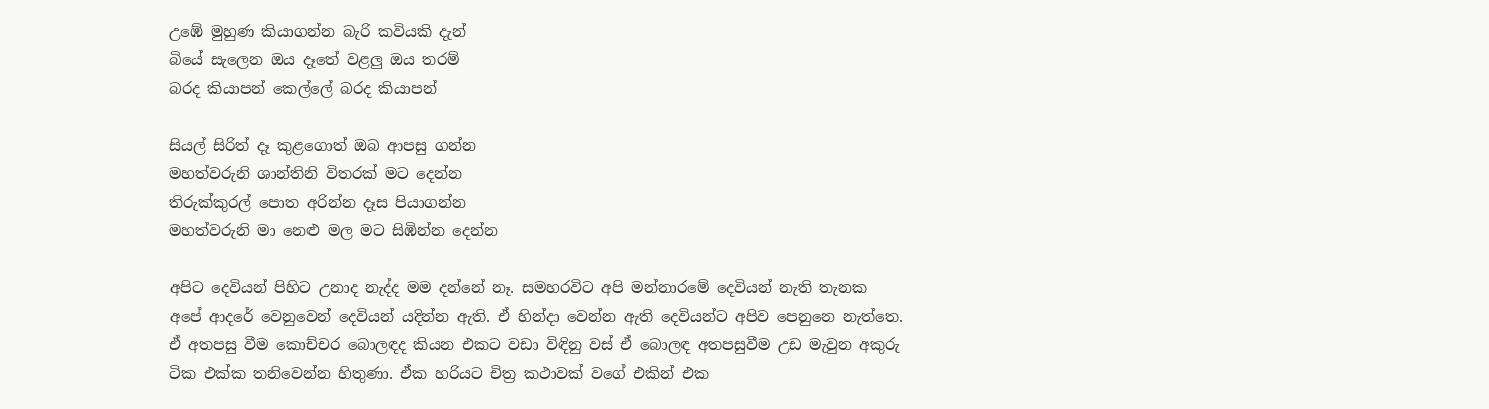උඹේ මුහුණ කියාගන්න බැරි කවියකි දැන්
බියේ සැලෙන ඔය දෑතේ වළලු ඔය තරම්
බරද කියාපන් කෙල්ලේ බරද කියාපන්

සියල් සිරිත් දෑ කුළගොත් ඔබ ආපසු ගන්න
මහත්වරුනි ශාන්තිනි විතරක් මට දෙන්න
තිරුක්කුරල් පොත අරින්න දෑස පියාගන්න
මහත්වරුනි මා නෙළු මල මට සිඹින්න දෙන්න

අපිට දෙවියන් පිහිට උනාද නැද්ද මම දන්නේ නෑ. සමහරවිට අපි මන්නාරමේ දෙවියන් නැති තැනක අපේ ආදරේ වෙනුවෙන් දෙවියන් යදින්න ඇති. ඒ හින්දා වෙන්න ඇති දෙවියන්ට අපිව පෙනුනෙ නැත්තෙ. ඒ අතපසු වීම කොච්චර බොලඳද කියන එකට වඩා විඳිනු වස් ඒ බොලඳ අතපසුවීම උඩ මැවුන අකුරු ටික එක්ක තනිවෙන්න හිතුණා. ඒක හරියට චිත්‍ර කථාවක් වගේ එකින් එක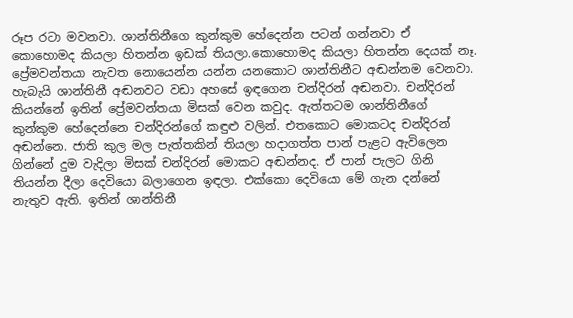රූප රටා මවනවා. ශාන්තිනීගෙ කුන්කුම හේදෙන්න පටන් ගන්නවා ඒ කොහොමද කියලා හිතන්න ඉඩක් තියලා.කොහොමද කියලා හිතන්න දෙයක් නෑ. ප්‍රේමවන්තයා නැවත නොයෙන්න යන්න යනකොට ශාන්තිනීට අඬන්නම වෙනවා. හැබැයි ශාන්තිනී අඬනවට වඩා අහසේ ඉඳගෙන චන්දිරන් අඬනවා. චන්දිරන් කියන්නේ ඉතින් ප්‍රේමවන්තයා මිසක් වෙන කවුද. ඇත්තටම ශාන්තිනීගේ කුන්කුම හේදෙන්නෙ චන්දිරන්ගේ කඳුළු වලින්. එතකොට මොකටද චන්දිරන් අඬන්නෙ. ජාති කුල මල පැත්තකින් තියලා හදාගත්ත පාන් පැළට ඇවිලෙන ගින්නේ දුම වැදිලා මිසක් චන්දිරන් මොකට අඬන්නද. ඒ පාන් පැලට ගිනි තියන්න දීලා දෙවියො බලාගෙන ඉඳලා. එක්කො දෙවියො මේ ගැන දන්නේ නැතුව ඇති. ඉතින් ශාන්තිනී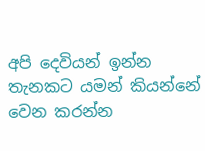අපි දෙවියන් ඉන්න තැනකට යමන් කියන්නේ වෙන කරන්න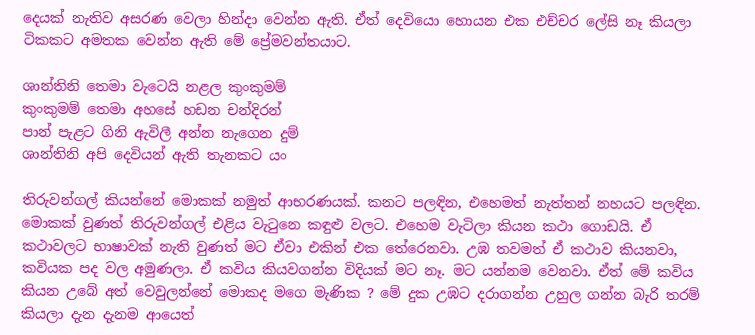දෙයක් නැතිව අසරණ වෙලා හින්දා වෙන්න ඇති. ඒත් දෙවියො හොයන එක එච්චර ලේසි නෑ කියලා ටිකකට අමතක වෙන්න ඇති මේ ප්‍රේමවන්තයාට.

ශාන්තිනි තෙමා වැටෙයි නළල කුංකුමම්
කුංකුමම් තෙමා අහසේ හඩන චන්දිරන්
පාන් පැළට ගිනි ඇවිලී අන්න නැගෙන දුම්
ශාන්තිනි අපි දෙවියන් ඇති තැනකට යං

තිරුවන්ගල් කියන්නේ මොකක් නමුත් ආභරණයක්. කනට පලඳින, එහෙමත් නැත්තන් නහයට පලඳින. මොකක් වුණත් තිරුවන්ගල් එළිය වැටුනෙ කඳුළු වලට. එහෙම වැටිලා කියන කථා ගොඩයි. ඒ කථාවලට භාෂාවක් නැති වුණත් මට ඒවා එකින් එක තේරෙනවා. උඹ තවමත් ඒ කථාව කියනවා, කවියක පද වල අමුණලා. ඒ කවිය කියවගන්න විදියක් මට නෑ. මට යන්නම වෙනවා. ඒත් මේ කවිය කියන උබේ අත් වෙවුලන්නේ මොකද මගෙ මැණික ? මේ දුක උඹට දරාගන්න උහුල ගන්න බැරි තරම් කියලා දැන දැනම ආයෙත්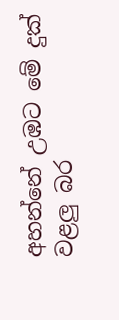අහන්නේ උඹට මේ දුක් වළලු බර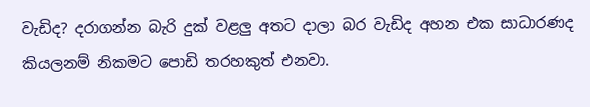වැඩිද? දරාගන්න බැරි දුක් වළලු අතට දාලා බර වැඩිද අහන එක සාධාරණද කියලනම් නිකමට පොඩි තරහකුත් එනවා.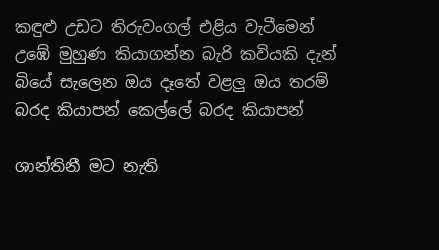කඳුළු උඩට තිරුවංගල් එළිය වැටීමෙන්
උඹේ මුහුණ කියාගන්න බැරි කවියකි දැන්
බියේ සැලෙන ඔය දෑතේ වළලු ඔය තරම්
බරද කියාපන් කෙල්ලේ බරද කියාපන්

ශාන්තිනී මට නැති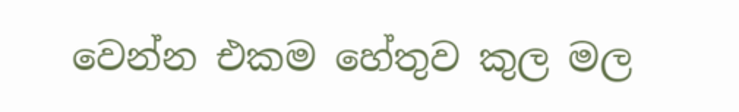වෙන්න එකම හේතුව කුල මල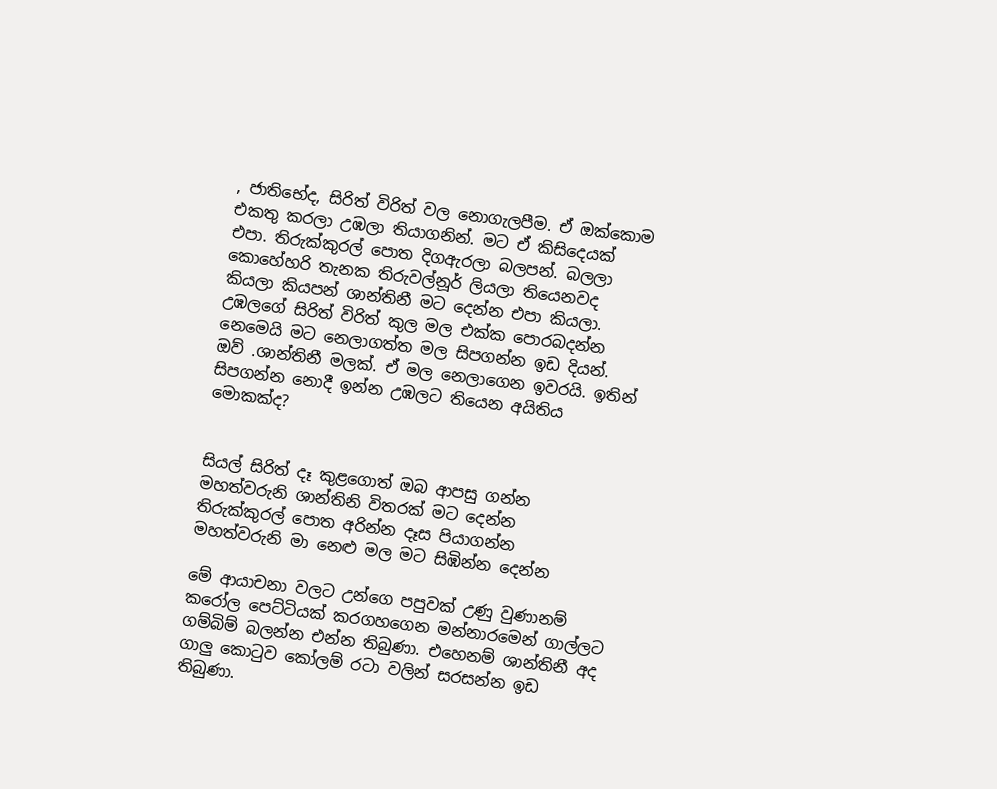, ජාතිභේද, සිරිත් විරිත් වල නොගැලපීම. ඒ ඔක්කොම එකතු කරලා උඹලා තියාගනින්. මට ඒ කිසිදෙයක් එපා. තිරුක්කුරල් පොත දිගඇරලා බලපන්. බලලා කොහේහරි තැනක තිරුවල්නූර් ලියලා තියෙනවද කියලා කියපන් ශාන්තිනී මට දෙන්න එපා කියලා. උඹලගේ සිරිත් විරිත් කුල මල එක්ක පොරබදන්න නෙමෙයි මට නෙලාගත්ත මල සිපගන්න ඉඩ දියන්. ඔව් .ශාන්තිනී මලක්. ඒ මල නෙලාගෙන ඉවරයි. ඉතින් සිපගන්න නොදී ඉන්න උඹලට තියෙන අයිතිය මොකක්ද?


සියල් සිරිත් දෑ කුළගොත් ඔබ ආපසු ගන්න
මහත්වරුනි ශාන්තිනි විතරක් මට දෙන්න
තිරුක්කුරල් පොත අරින්න දෑස පියාගන්න
මහත්වරුනි මා නෙළු මල මට සිඹින්න දෙන්න

මේ ආයාචනා වලට උන්ගෙ පපුවක් උණු වුණානම් කරෝල පෙට්ටියක් කරගහගෙන මන්නාරමෙන් ගාල්ලට ගම්බිම් බලන්න එන්න තිබුණා. එහෙනම් ශාන්තිනී අද ගාලු කොටුව කෝලම් රටා වලින් සරසන්න ඉඩ තිබුණා.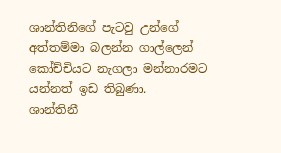ශාන්තිනිගේ පැටවු උන්ගේ අත්තම්මා බලන්න ගාල්ලෙන් කෝච්චියට නැගලා මන්නාරමට යන්නත් ඉඩ තිබුණා.
ශාන්තිනී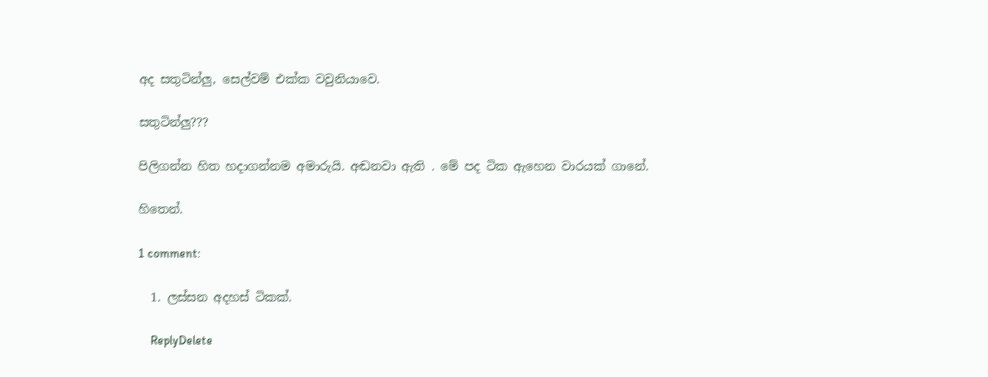අද සතුටින්ලු, සෙල්වම් එක්ක වවුනියාවෙ.

සතුටින්ලු???

පිලිගන්න හිත හදාගන්නම අමාරුයි. අඬනවා ඇති . මේ පද ටික ඇහෙන වාරයක් ගානේ.

හිතෙන්.

1 comment:

  1. ලස්සන අදහස් ටිකක්.

    ReplyDelete